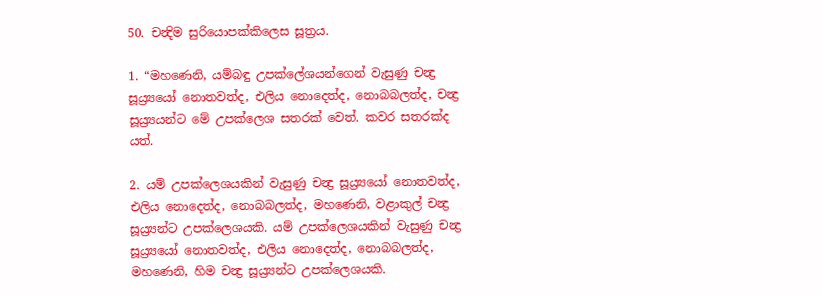50. චන්‍දිම සුරියොපක්කිලෙස සූත්‍රය.

1. “මහණෙනි, යම්බඳු උපක්ලේශයන්ගෙන් වැසුණු චන්‍ද්‍ර සූය්‍ර්‍යයෝ නොතවත්ද, එලිය නොදෙත්ද, නොබබලත්ද, චන්‍ද්‍ර සූය්‍ර්‍යයන්ට මේ උපක්ලෙශ සතරක් වෙත්. කවර සතරක්ද යත්.

2. යම් උපක්ලෙශයකින් වැසුණු චන්‍ද්‍ර සූය්‍ර්‍යයෝ නොතවත්ද, එලිය නොදෙත්ද, නොබබලත්ද, මහණෙනි, වළාකුල් චන්‍ද්‍ර සූය්‍ර්‍යන්ට උපක්ලෙශයකි. යම් උපක්ලෙශයකින් වැසුණු චන්‍ද්‍ර සූය්‍ර්‍යයෝ නොතවත්ද, එලිය නොදෙත්ද, නොබබලත්ද, මහණෙනි, හිම චන්‍ද්‍ර සූය්‍ර්‍යන්ට උපක්ලෙශයකි.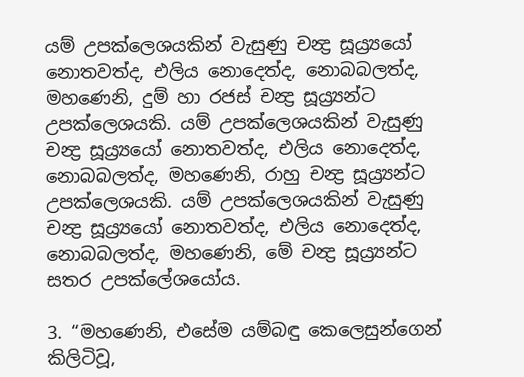යම් උපක්ලෙශයකින් වැසුණු චන්‍ද්‍ර සූය්‍ර්‍යයෝ නොතවත්ද, එලිය නොදෙත්ද, නොබබලත්ද, මහණෙනි, දුම් හා රජස් චන්‍ද්‍ර සූය්‍ර්‍යන්ට උපක්ලෙශයකි. යම් උපක්ලෙශයකින් වැසුණු චන්‍ද්‍ර සූය්‍ර්‍යයෝ නොතවත්ද, එලිය නොදෙත්ද, නොබබලත්ද, මහණෙනි, රාහු චන්‍ද්‍ර සූය්‍ර්‍යන්ට උපක්ලෙශයකි. යම් උපක්ලෙශයකින් වැසුණු චන්‍ද්‍ර සූය්‍ර්‍යයෝ නොතවත්ද, එලිය නොදෙත්ද, නොබබලත්ද, මහණෙනි, මේ චන්‍ද්‍ර සූය්‍ර්‍යන්ට සතර උපක්ලේශයෝය.

3. “මහණෙනි, එසේම යම්බඳු කෙලෙසුන්ගෙන් කිලිටිවූ,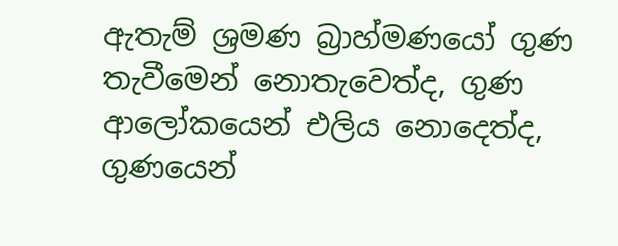ඇතැම් ශ්‍රමණ බ්‍රාහ්මණයෝ ගුණ තැවීමෙන් නොතැවෙත්ද, ගුණ ආලෝකයෙන් එලිය නොදෙත්ද, ගුණයෙන්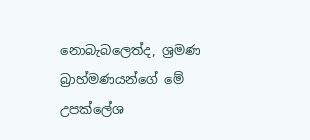නොබැබලෙත්ද, ශ්‍රමණ බ්‍රාහ්මණයන්ගේ මේ උපක්ලේශ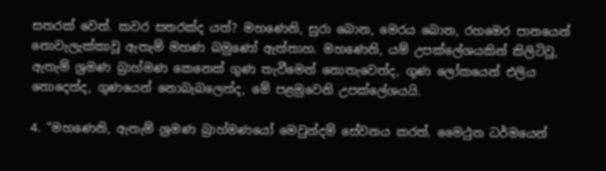සතරක් වෙත්. කවර සතරක්ද යත්? මහණෙනි, සුරා බොන, මෙරය බොන, රහමෙර පානයෙන් නොවැලැක්කාවූ ඇතැම් මහණ බමුණෝ ඇත්තාහ. මහණෙනි, යම් උපක්ලේශයකින් කිලිටිවූ, ඇතැම් ශ්‍රමණ බ්‍රාහ්මණ කෙනෙක් ගුණ තැවීමෙන් නොතැවෙත්ද, ගුණ ලෝකයෙන් එලිය නොදෙත්ද, ගුණයෙන් නොබැබලෙත්ද, මේ පළමුවෙනි උපක්ලේශයයි.

4. “මහණෙනි, ඇතැම් ශ්‍රමණ බ්‍රාහ්මණයෝ මෙවුන්දම් සේවනය කරත්. මෛථුන ධර්මයෙන්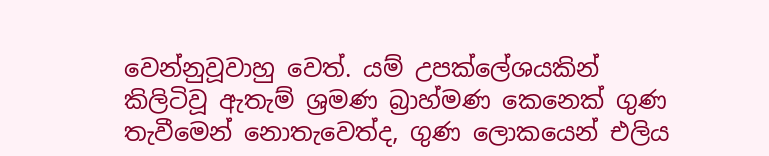වෙන්නුවූවාහු වෙත්. යම් උපක්ලේශයකින් කිලිටිවූ ඇතැම් ශ්‍රමණ බ්‍රාහ්මණ කෙනෙක් ගුණ තැවීමෙන් නොතැවෙත්ද, ගුණ ලොකයෙන් එලිය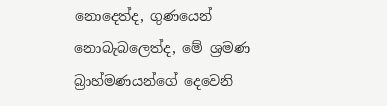නොදෙත්ද, ගුණයෙන් නොබැබලෙත්ද, මේ ශ්‍රමණ බ්‍රාහ්මණයන්ගේ දෙවෙනි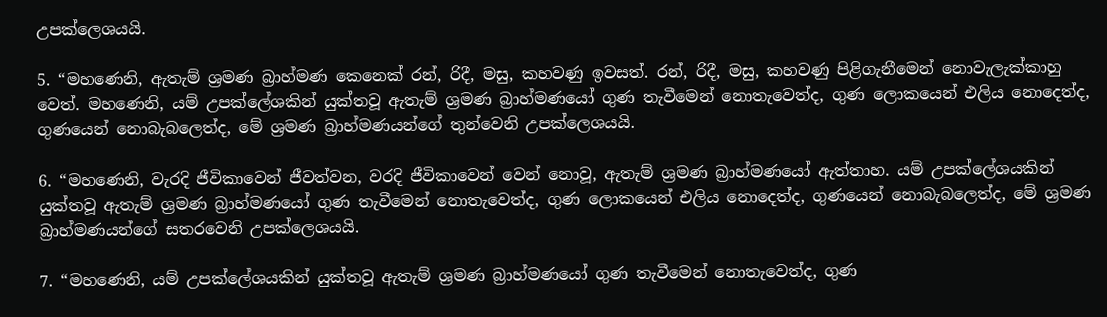උපක්ලෙශයයි.

5. “මහණෙනි, ඇතැම් ශ්‍රමණ බ්‍රාහ්මණ කෙනෙක් රන්, රිදී, මසු, කහවණු ඉවසත්. රන්, රිදී, මසු, කහවණු පිළිගැනීමෙන් නොවැලැක්කාහු වෙත්. මහණෙනි, යම් උපක්ලේශකින් යුක්තවූ ඇතැම් ශ්‍රමණ බ්‍රාහ්මණයෝ ගුණ තැවීමෙන් නොතැවෙත්ද, ගුණ ලොකයෙන් එලිය නොදෙත්ද, ගුණයෙන් නොබැබලෙත්ද, මේ ශ්‍රමණ බ්‍රාහ්මණයන්ගේ තුන්වෙනි උපක්ලෙශයයි.

6. “මහණෙනි, වැරදි ජීවිකාවෙන් ජීවත්වන, වරදි ජීවිකාවෙන් වෙන් නොවූ, ඇතැම් ශ්‍රමණ බ්‍රාහ්මණයෝ ඇත්තාහ. යම් උපක්ලේශයකින් යුක්තවූ ඇතැම් ශ්‍රමණ බ්‍රාහ්මණයෝ ගුණ තැවීමෙන් නොතැවෙත්ද, ගුණ ලොකයෙන් එලිය නොදෙත්ද, ගුණයෙන් නොබැබලෙත්ද, මේ ශ්‍රමණ බ්‍රාහ්මණයන්ගේ සතරවෙනි උපක්ලෙශයයි.

7. “මහණෙනි, යම් උපක්ලේශයකින් යුක්තවූ ඇතැම් ශ්‍රමණ බ්‍රාහ්මණයෝ ගුණ තැවීමෙන් නොතැවෙත්ද, ගුණ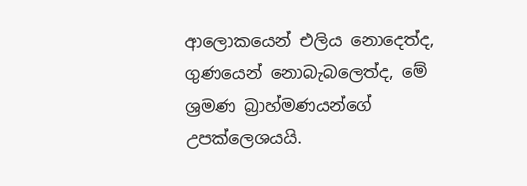ආලොකයෙන් එලිය නොදෙත්ද, ගුණයෙන් නොබැබලෙත්ද, මේ ශ්‍රමණ බ්‍රාහ්මණයන්ගේ උපක්ලෙශයයි.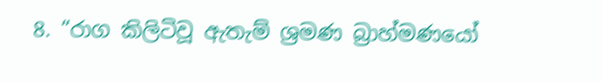8. “රාග කිලිටිවූ ඇතැම් ශ්‍රමණ බ්‍රාහ්මණයෝ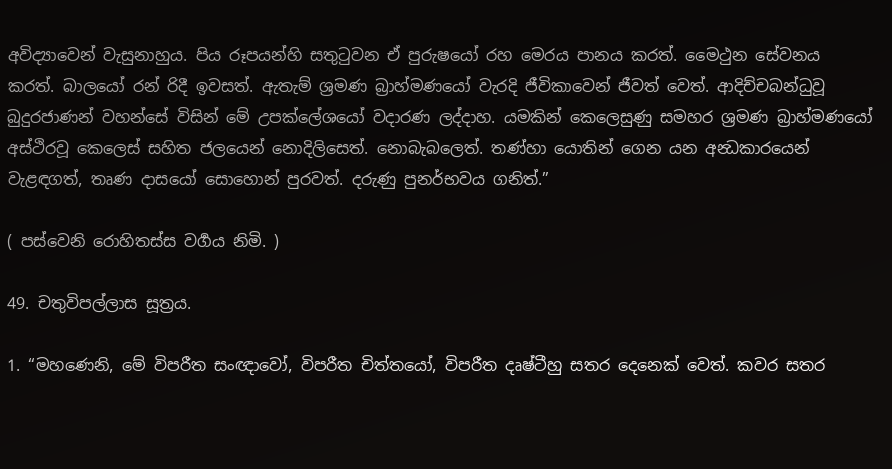අවිද්‍යාවෙන් වැසුනාහුය. පිය රූපයන්හි සතුටුවන ඒ පුරුෂයෝ රහ මෙරය පානය කරත්. මෛථුන සේවනය කරත්. බාලයෝ රන් රිදී ඉවසත්. ඇතැම් ශ්‍රමණ බ්‍රාහ්මණයෝ වැරදි ජීවිකාවෙන් ජීවත් වෙත්. ආදිච්චබන්ධුවූ බුදුරජාණන් වහන්සේ විසින් මේ උපක්ලේශයෝ වදාරණ ලද්දාහ. යමකින් කෙලෙසුණු සමහර ශ්‍රමණ බ්‍රාහ්මණයෝ අස්ථිරවූ කෙලෙස් සහිත ජලයෙන් නොදිලිසෙත්. නොබැබලෙත්. තණ්හා යොතින් ගෙන යන අන්‍ධකාරයෙන් වැළඳගත්, තෘණ දාසයෝ සොහොන් පුරවත්. දරුණු පුනර්භවය ගනිත්.”

( පස්වෙනි රොහිතස්ස වර්‍ගය නිමි. )

49. චතුවිපල්ලාස සූත්‍රය.

1. “මහණෙනි, මේ විපරීත සංඥාවෝ, විපරීත චිත්තයෝ, විපරීත දෘෂ්ටීහු සතර දෙනෙක් වෙත්. කවර සතර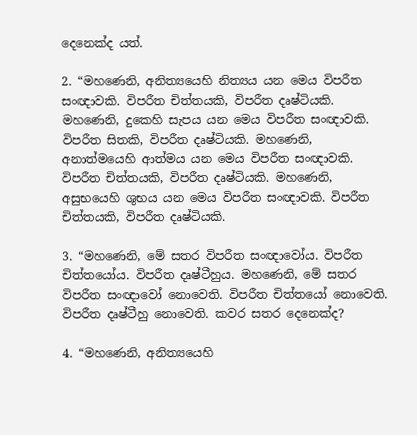දෙනෙක්ද යත්.

2. “මහණෙනි, අනිත්‍යයෙහි නිත්‍යය යන මෙය විපරීත සංඥාවකි. විපරීත චිත්තයකි, විපරීත දෘෂ්ටියකි. මහණෙනි, දුකෙහි සැපය යන මෙය විපරීත සංඥාවකි. විපරීත සිතකි, විපරීත දෘෂ්ටියකි. මහණෙනි, අනාත්මයෙහි ආත්මය යන මෙය විපරීත සංඥාවකි. විපරීත චිත්තයකි, විපරීත දෘෂ්ටියකි. මහණෙනි, අසුභයෙහි ශුභය යන මෙය විපරීත සංඥාවකි. විපරීත චිත්තයකි, විපරීත දෘෂ්ටියකි.

3. “මහණෙනි, මේ සතර විපරීත සංඥාවෝය. විපරීත චිත්තයෝය. විපරීත දෘෂ්ටීහුය. මහණෙනි, මේ සතර විපරීත සංඥාවෝ නොවෙති. විපරීත චිත්තයෝ නොවෙති. විපරීත දෘෂ්ටීහු නොවෙති. කවර සතර දෙනෙක්ද?

4. “මහණෙනි, අනිත්‍යයෙහි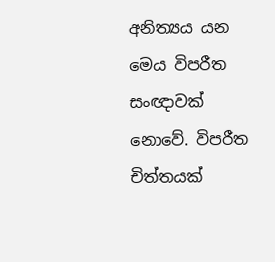අනිත්‍යය යන මෙය විපරීත සංඥාවක් නොවේ. විපරීත චිත්තයක්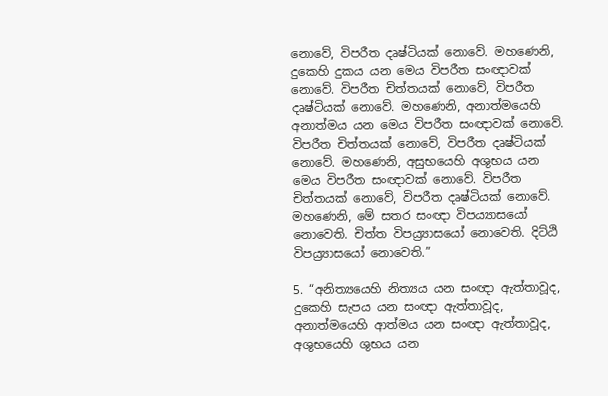නොවේ, විපරීත දෘෂ්ටියක් නොවේ. මහණෙනි, දුකෙහි දුකය යන මෙය විපරීත සංඥාවක් නොවේ. විපරීත චිත්තයක් නොවේ, විපරීත දෘෂ්ටියක් නොවේ. මහණෙනි, අනාත්මයෙහි අනාත්මය යන මෙය විපරීත සංඥාවක් නොවේ. විපරීත චිත්තයක් නොවේ, විපරීත දෘෂ්ටියක් නොවේ. මහණෙනි, අසුභයෙහි අශුභය යන මෙය විපරීත සංඥාවක් නොවේ. විපරීත චිත්තයක් නොවේ, විපරීත දෘෂ්ටියක් නොවේ. මහණෙනි, මේ සතර සංඥා විපය්‍යාසයෝ නොවෙති. චිත්ත විපය්‍ර්‍යාසයෝ නොවෙති. දිට්ඨි විපය්‍ර්‍යාසයෝ නොවෙති.”

5. “අනිත්‍යයෙහි නිත්‍යය යන සංඥා ඇත්තාවූද, දුකෙහි සැපය යන සංඥා ඇත්තාවූද, අනාත්මයෙහි ආත්මය යන සංඥා ඇත්තාවූද, අශුභයෙහි ශුභය යන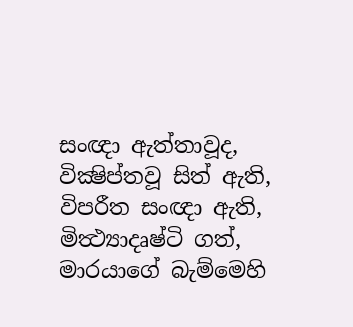සංඥා ඇත්තාවූද, වික්‍ෂිප්තවූ සිත් ඇති, විපරීත සංඥා ඇති, මිත්‍ථ්‍යාදෘෂ්ටි ගත්, මාරයාගේ බැම්මෙහි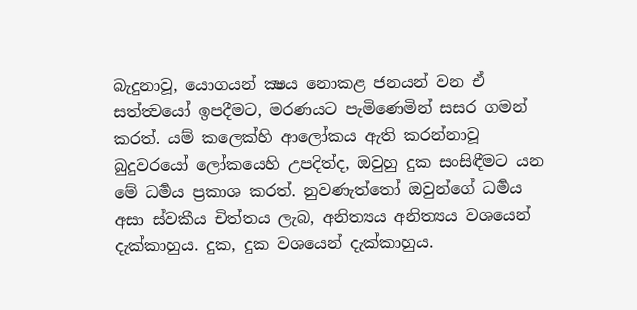බැදුනාවූ, යොගයන් ක්‍ෂය නොකළ ජනයන් වන ඒ සත්ත්‍වයෝ ඉපදීමට, මරණයට පැමිණෙමින් සසර ගමන් කරත්. යම් කලෙක්හි ආලෝකය ඇති කරන්නාවූ බුදුවරයෝ ලෝකයෙහි උපදිත්ද, ඔවුහු දුක සංසිඳීමට යන මේ ධර්‍මය ප්‍රකාශ කරත්. නුවණැත්තෝ ඔවුන්ගේ ධර්‍මය අසා ස්වකීය චිත්තය ලැබ, අනිත්‍යය අනිත්‍යය වශයෙන් දැක්කාහුය. දුක, දුක වශයෙන් දැක්කාහුය.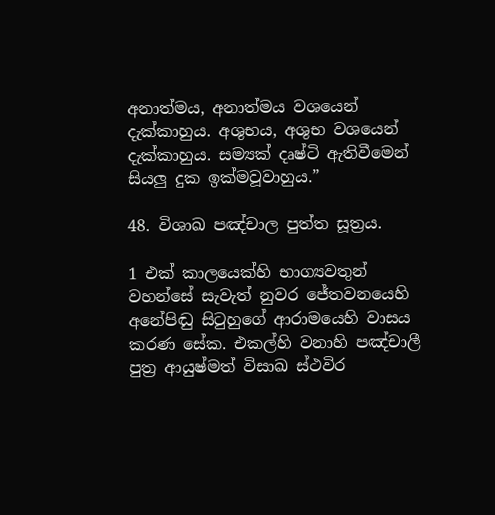අනාත්මය, අනාත්මය වශයෙන් දැක්කාහුය. අශුභය, අශුභ වශයෙන් දැක්කාහුය. සම්‍යක් දෘෂ්ටි ඇතිවීමෙන් සියලු දුක ඉක්මවූවාහුය.”

48. විශාඛ පඤ්චාල පුත්ත සූත්‍රය.

1 එක් කාලයෙක්හි භාග්‍යවතුන් වහන්සේ සැවැත් නුවර ජේතවනයෙහි අනේපිඬු සිටුහුගේ ආරාමයෙහි වාසය කරණ සේක. එකල්හි වනාහි පඤ්චාලී පුත්‍ර ආයුෂ්මත් විසාඛ ස්ථවිර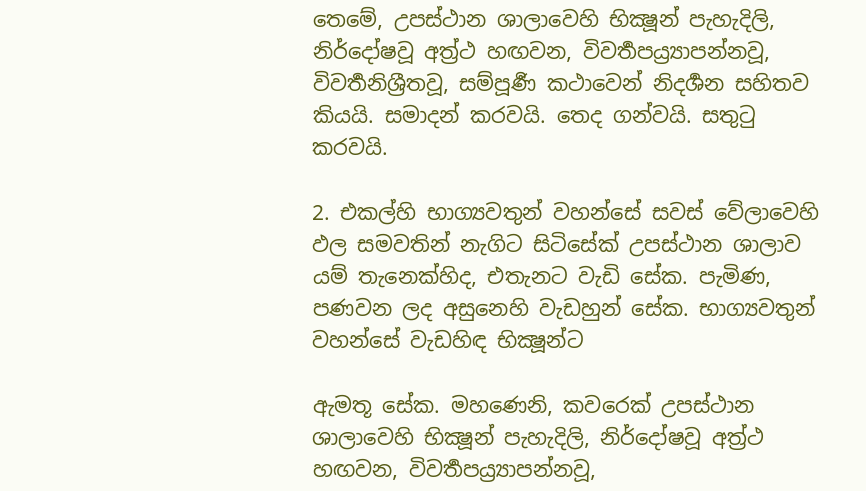තෙමේ, උපස්ථාන ශාලාවෙහි භික්‍ෂූන් පැහැදිලි, නිර්දෝෂවූ අත්‍ර්‍ථ හඟවන, විවර්‍තපය්‍ර්‍යාපන්නවූ, විවර්‍තනිශ්‍රීතවූ, සම්පූර්‍ණ කථාවෙන් නිදර්‍ශන සහිතව කියයි. සමාදන් කරවයි. තෙද ගන්වයි. සතුටු කරවයි.

2. එකල්හි භාග්‍යවතුන් වහන්සේ සවස් වේලාවෙහි ඵල සමවතින් නැගිට සිටිසේක් උපස්ථාන ශාලාව යම් තැනෙක්හිද, එතැනට වැඩි සේක. පැමිණ, පණවන ලද අසුනෙහි වැඩහුන් සේක. භාග්‍යවතුන් වහන්සේ වැඩහිඳ භික්‍ෂූන්ට

ඇමතූ සේක. මහණෙනි, කවරෙක් උපස්ථාන ශාලාවෙහි භික්‍ෂූන් පැහැදිලි, නිර්දෝෂවූ අත්‍ර්‍ථ හඟවන, විවර්‍තපය්‍ර්‍යාපන්නවූ,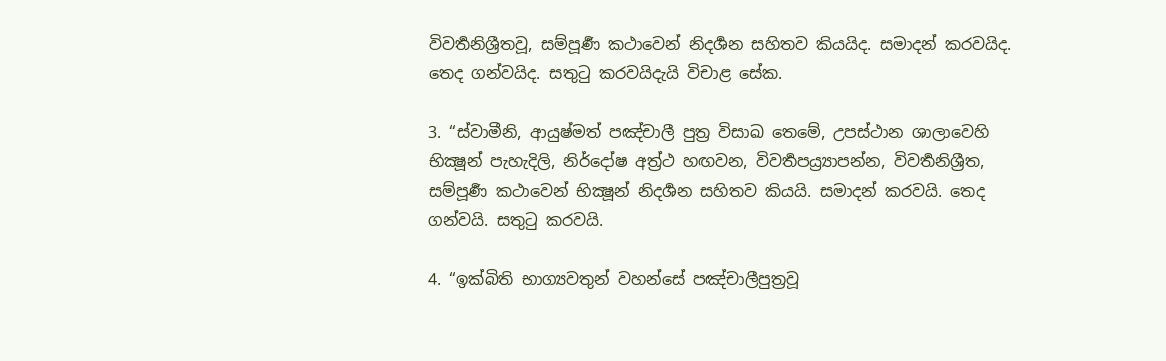විවර්‍තනිශ්‍රීතවූ, සම්පූර්‍ණ කථාවෙන් නිදර්‍ශන සහිතව කියයිද. සමාදන් කරවයිද. තෙද ගන්වයිද. සතුටු කරවයිදැයි විචාළ සේක.

3. “ස්වාමීනි, ආයුෂ්මත් පඤ්චාලී පුත්‍ර විසාඛ තෙමේ, උපස්ථාන ශාලාවෙහි භික්‍ෂූන් පැහැදිලි, නිර්දෝෂ අත්‍ර්‍ථ හඟවන, විවර්‍තපය්‍ර්‍යාපන්න, විවර්‍තනිශ්‍රීත, සම්පූර්‍ණ කථාවෙන් භික්‍ෂූන් නිදර්‍ශන සහිතව කියයි. සමාදන් කරවයි. තෙද ගන්වයි. සතුටු කරවයි.

4. “ඉක්බිති භාග්‍යවතුන් වහන්සේ පඤ්චාලීපුත්‍රවූ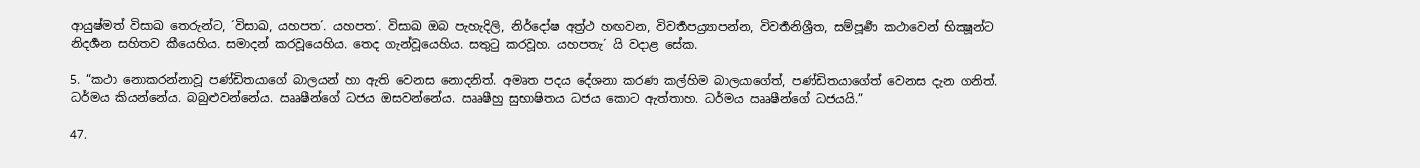ආයුෂ්මත් විසාඛ තෙරුන්ට, ´විසාඛ, යහපත´. යහපත´. විසාඛ ඔබ පැහැදිලි, නිර්දෝෂ අත්‍ර්‍ථ හඟවන, විවර්‍තපය්‍ර්‍යාපන්න, විවර්‍තනිශ්‍රීත, සම්පූර්‍ණ කථාවෙන් භික්‍ෂූන්ට නිදර්‍ශන සහිතව කීයෙහිය. සමාදන් කරවූයෙහිය. තෙද ගැන්වූයෙහිය. සතුටු කරවූහ. යහපතැ´ යි වදාළ සේක.

5. “කථා නොකරන්නාවූ පණ්ඩිතයාගේ බාලයන් හා ඇති වෙනස නොදනිත්. අමෘත පදය දේශනා කරණ කල්හිම බාලයාගේත්, පණ්ඩිතයාගේත් වෙනස දැන ගනිත්. ධර්මය කියන්නේය. බබුළුවන්නේය. ඎෂීන්ගේ ධජය ඔසවන්නේය. ඎෂීහු සුභාෂිතය ධජය කොට ඇත්තාහ. ධර්මය ඎෂීන්ගේ ධජයයි.”

47.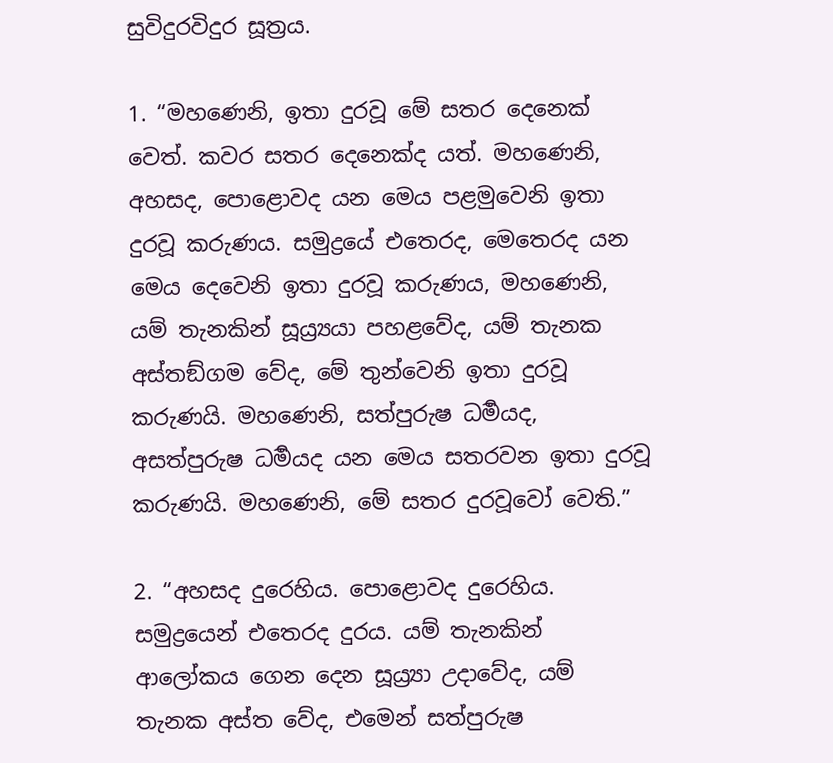සුවිදුරවිදුර සූත්‍රය.

1. “මහණෙනි, ඉතා දුරවූ මේ සතර දෙනෙක් වෙත්. කවර සතර දෙනෙක්ද යත්. මහණෙනි, අහසද, පොළොවද යන මෙය පළමුවෙනි ඉතා දුරවූ කරුණය. සමුද්‍රයේ එතෙරද, මෙතෙරද යන මෙය දෙවෙනි ඉතා දුරවූ කරුණය, මහණෙනි, යම් තැනකින් සූය්‍ර්‍යයා පහළවේද, යම් තැනක අස්තඞ්ගම වේද, මේ තුන්වෙනි ඉතා දුරවූ කරුණයි. මහණෙනි, සත්පුරුෂ ධර්‍මයද, අසත්පුරුෂ ධර්‍මයද යන මෙය සතරවන ඉතා දුරවූ කරුණයි. මහණෙනි, මේ සතර දුරවූවෝ වෙති.”

2. “අහසද දුරෙහිය. පොළොවද දුරෙහිය. සමුද්‍රයෙන් එතෙරද දුරය. යම් තැනකින් ආලෝකය ගෙන දෙන සූය්‍ර්‍යා උදාවේද, යම් තැනක අස්ත වේද, එමෙන් සත්පුරුෂ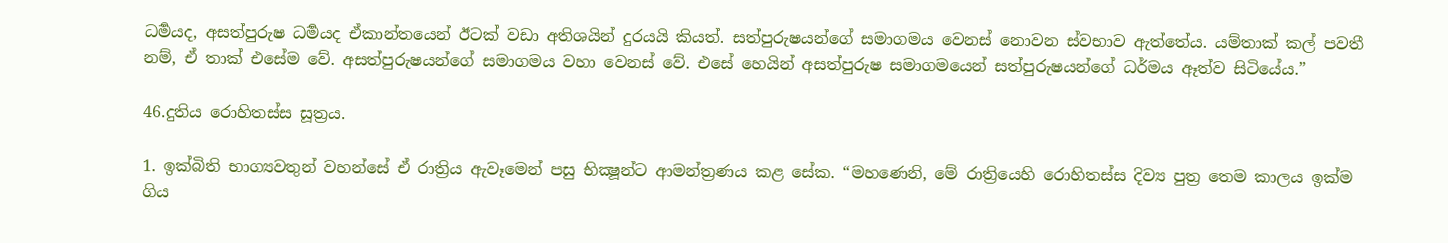ධර්‍මයද, අසත්පුරුෂ ධර්‍මයද ඒකාන්තයෙන් ඊටක් වඩා අතිශයින් දුරයයි කියත්. සත්පුරුෂයන්ගේ සමාගමය වෙනස් නොවන ස්වභාව ඇත්තේය. යම්තාක් කල් පවතී නම්, ඒ තාක් එසේම වේ. අසත්පුරුෂයන්ගේ සමාගමය වහා වෙනස් වේ. එසේ හෙයින් අසත්පුරුෂ සමාගමයෙන් සත්පුරුෂයන්ගේ ධර්මය ඈත්ව සිටියේය.”

46.දුතිය රොහිතස්ස සූත්‍රය.

1. ඉක්බිති භාග්‍යවතුන් වහන්සේ ඒ රාත්‍රිය ඇවෑමෙන් පසු භික්‍ෂූන්ට ආමන්ත්‍රණය කළ සේක. “මහණෙනි, මේ රාත්‍රියෙහි රොහිතස්ස දිව්‍ය පුත්‍ර තෙම කාලය ඉක්ම ගිය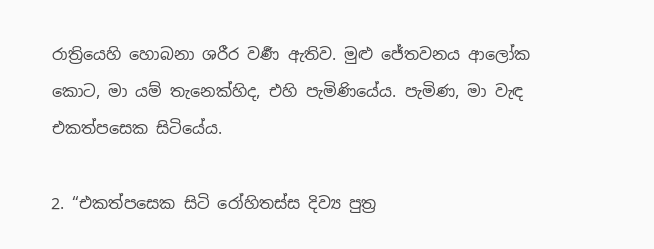රාත්‍රියෙහි හොබනා ශරීර වර්‍ණ ඇතිව. මුළු ජේතවනය ආලෝක කොට, මා යම් තැනෙක්හිද, එහි පැමිණියේය. පැමිණ, මා වැඳ එකත්පසෙක සිටියේය.

2. “එකත්පසෙක සිටි රෝහිතස්ස දිව්‍ය පුත්‍ර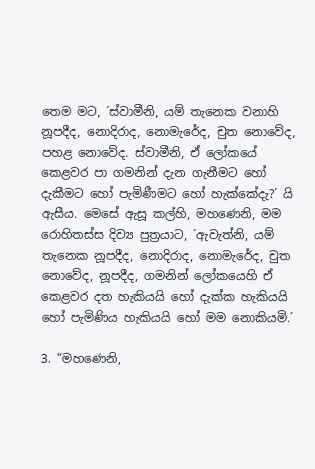තෙම මට, ´ස්වාමීනි, යම් තැනෙක වනාහි නූපදීද, නොදිරාද, නොමැරේද, චුත නොවේද, පහළ නොවේද. ස්වාමීනි, ඒ ලෝකයේ කෙළවර පා ගමනින් දැන ගැනීමට හෝ දැකීමට හෝ පැමිණීමට හෝ හැක්කේදැ?´ යි ඇසීය. මෙසේ ඇසූ කල්හි, මහණෙනි, මම රොහිතස්ස දිව්‍ය පුත්‍රයාට, ´ඇවැත්නි, යම් තැනෙක නූපදීද, නොදිරාද, නොමැරේද, චුත නොවේද, නූපදීද, ගමනින් ලෝකයෙහි ඒ කෙළවර දත හැකියයි හෝ දැක්ක හැකියයි හෝ පැමිණිය හැකියයි හෝ මම නොකියමි.´

3. “මහණෙනි,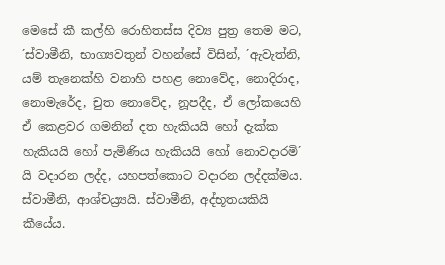මෙසේ කී කල්හි රොහිතස්ස දිව්‍ය පුත්‍ර තෙම මට, ´ස්වාමීනි, භාග්‍යවතුන් වහන්සේ විසින්, ´ඇවැත්නි, යම් තැනෙක්හි වනාහි පහළ නොවේද, නොදිරාද, නොමැරේද, චුත නොවේද, නූපදීද, ඒ ලෝකයෙහි ඒ කෙළවර ගමනින් දත හැකියයි හෝ දැක්ක හැකියයි හෝ පැමිණිය හැකියයි හෝ නොවදාරමි´ යි වදාරන ලද්ද, යහපත්කොට වදාරන ලද්දක්මය. ස්වාමීනි, ආශ්චය්‍ර්‍යයි. ස්වාමීනි, අද්භූතයකියි කීයේය.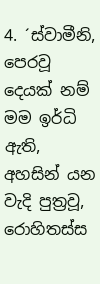4. ´ස්වාමීනි, පෙරවූ දෙයක් නම් මම ඉර්ධි ඇති, අහසින් යන වැදි පුත්‍රවූ, රොහිතස්ස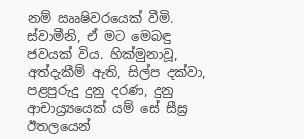නම් ඎෂිවරයෙක් වීමි. ස්වාමීනි, ඒ මට මෙබඳු ජවයක් විය. හික්මුනාවූ, අත්දැකීම් ඇති, සිල්ප දක්වා, පළපුරුදු දුනු දරණ, දුනු ආචාය්‍ර්‍යයෙක් යම් සේ සීඝ්‍ර ඊතලයෙන්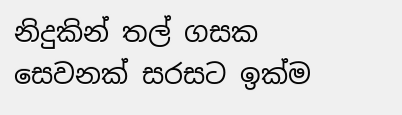නිදුකින් තල් ගසක සෙවනක් සරසට ඉක්ම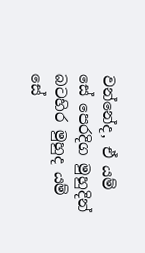වන්නේද, ඒ යම් සේ පෙරදිග මුහුදින් බටහිර මුහුද යම් සේ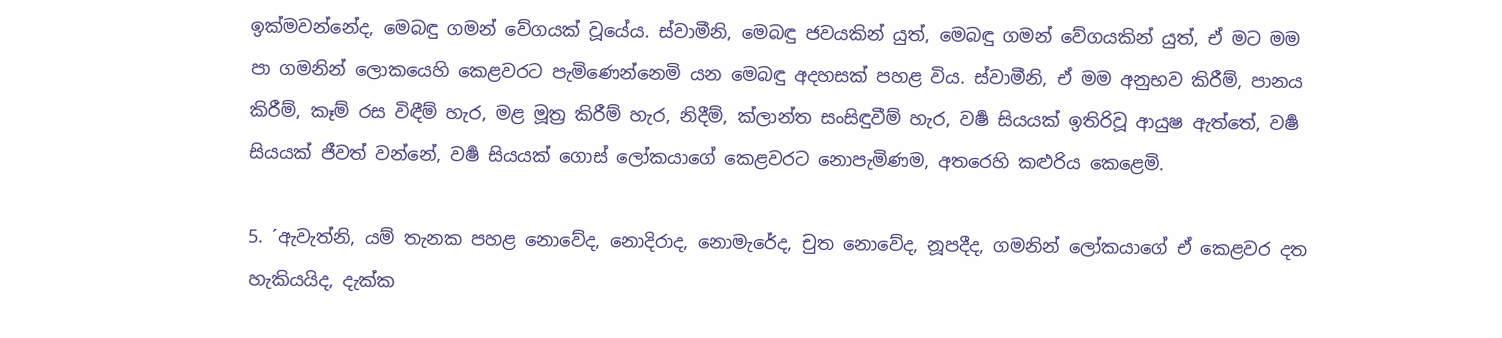ඉක්මවන්නේද, මෙබඳු ගමන් වේගයක් වූයේය. ස්වාමීනි, මෙබඳු ජවයකින් යුත්, මෙබඳු ගමන් වේගයකින් යුත්, ඒ මට මම පා ගමනින් ලොකයෙහි කෙළවරට පැමිණෙන්නෙමි යන මෙබඳු අදහසක් පහළ විය. ස්වාමීනි, ඒ මම අනුභව කිරීම්, පානය කිරීම්, කෑම් රස විඳීම් හැර, මළ මූත්‍ර කිරීම් හැර, නිදීම්, ක්ලාන්ත සංසිඳුවීම් හැර, වර්‍ෂ සියයක් ඉතිරිවූ ආයුෂ ඇත්තේ, වර්‍ෂ සියයක් ජීවත් වන්නේ, වර්‍ෂ සියයක් ගොස් ලෝකයාගේ කෙළවරට නොපැමිණම, අතරෙහි කළුරිය කෙළෙමි.

5. ´ඇවැත්නි, යම් තැනක පහළ නොවේද, නොදිරාද, නොමැරේද, චුත නොවේද, නූපදීද, ගමනින් ලෝකයාගේ ඒ කෙළවර දත හැකියයිද, දැක්ක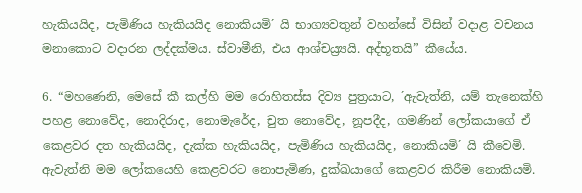හැකියයිද, පැමිණිය හැකියයිද නොකියමි´ යි භාග්‍යවතුන් වහන්සේ විසින් වදාළ වචනය මනාකොට වදාරන ලද්දක්මය. ස්වාමීනි, එය ආශ්චය්‍ර්‍යයි. අද්භූතයි” කීයේය.

6. “මහණෙනි, මෙසේ කී කල්හි මම රොහිතස්ස දිව්‍ය පුත්‍රයාට, ´ඇවැත්නි, යම් තැනෙක්හි පහළ නොවේද, නොදිරාද, නොමැරේද, චුත නොවේද, නූපදීද, ගමණින් ලෝකයාගේ ඒ කෙළවර දත හැකියයිද, දැක්ක හැකියයිද, පැමිණිය හැකියයිද, නොකියමි´ යි කීවෙමි. ඇවැත්නි මම ලෝකයෙහි කෙළවරට නොපැමිණ, දුක්ඛයාගේ කෙළවර කිරීම නොකියමි.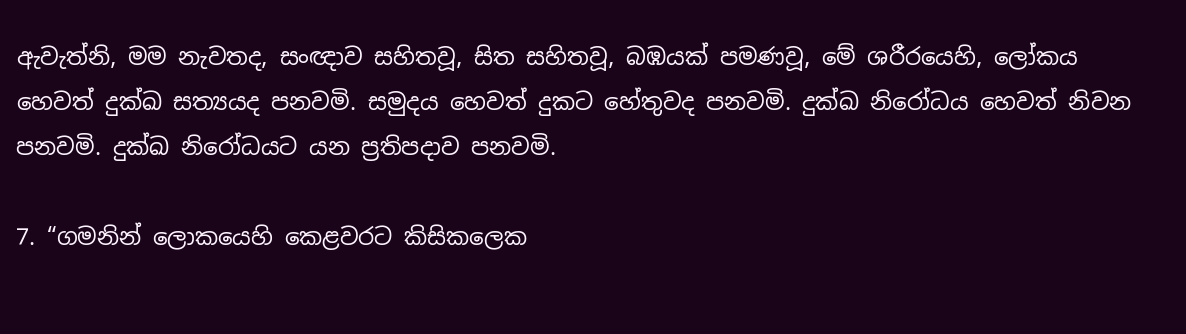ඇවැත්නි, මම නැවතද, සංඥාව සහිතවූ, සිත සහිතවූ, බඹයක් පමණවූ, මේ ශරීරයෙහි, ලෝකය හෙවත් දුක්ඛ සත්‍යයද පනවමි. සමුදය හෙවත් දුකට හේතුවද පනවමි. දුක්ඛ නිරෝධය හෙවත් නිවන පනවමි. දුක්ඛ නිරෝධයට යන ප්‍රතිපදාව පනවමි.

7. “ගමනින් ලොකයෙහි කෙළවරට කිසිකලෙක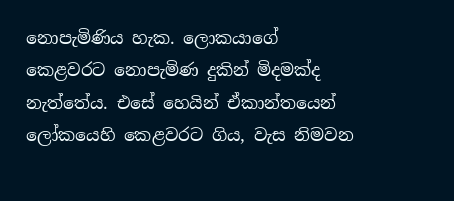නොපැමිණිය හැක. ලොකයාගේ කෙළවරට නොපැමිණ දුකින් මිදමක්ද නැත්තේය. එසේ හෙයින් ඒකාන්තයෙන් ලෝකයෙහි කෙළවරට ගිය, වැස නිමවන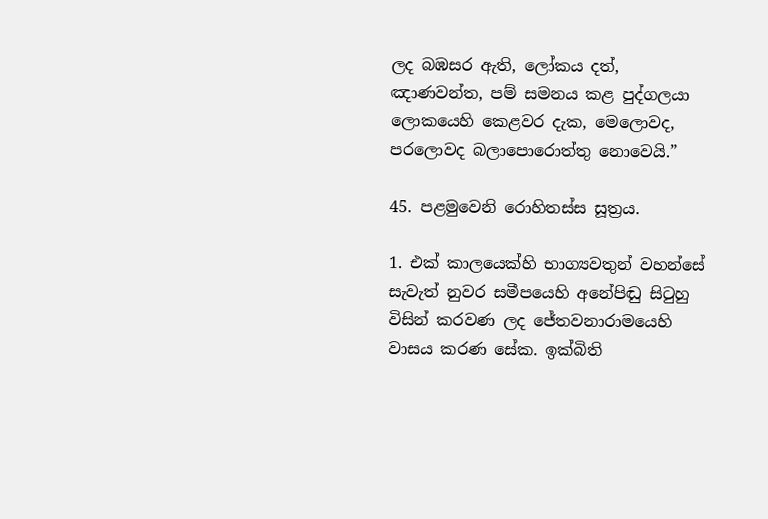ලද බඹසර ඇති, ලෝකය දත්, ඤාණවන්ත, පම් සමනය කළ පුද්ගලයා ලොකයෙහි කෙළවර දැක, මෙලොවද, පරලොවද බලාපොරොත්තු නොවෙයි.”

45. පළමුවෙනි රොහිතස්ස සූත්‍රය.

1. එක් කාලයෙක්හි භාග්‍යවතුන් වහන්සේ සැවැත් නුවර සමීපයෙහි අනේපිඬු සිටුහු විසින් කරවණ ලද ජේතවනාරාමයෙහි වාසය කරණ සේක. ඉක්බිති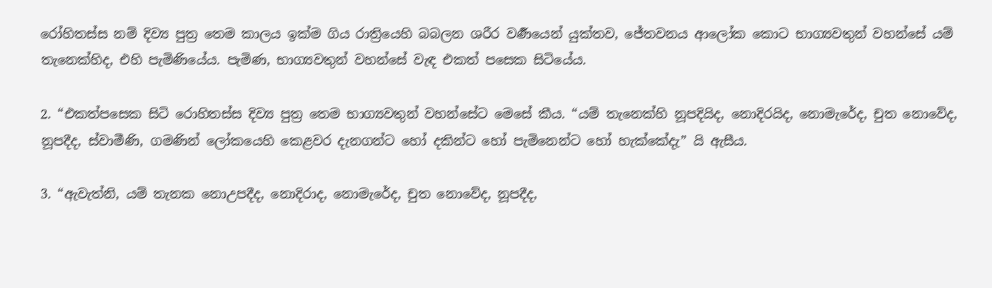රෝහිතස්ස නම් දිව්‍ය පුත්‍ර තෙම කාලය ඉක්ම ගිය රාත්‍රියෙහි බබලන ශරීර වර්‍ණයෙන් යුක්තව, ජේතවනය ආලෝක කොට භාග්‍යවතුන් වහන්සේ යම් තැනෙක්හිද, එහි පැමිණියේය. පැමිණ, භාග්‍යවතුන් වහන්සේ වැඳ එකත් පසෙක සිටියේය.

2. “එකත්පසෙක සිටි රොහිතස්ස දිව්‍ය පුත්‍ර තෙම භාග්‍යවතුන් වහන්සේට මෙසේ කීය. “යම් තැනෙක්හි නූපදියිද, නොදිරයිද, නොමැරේද, චුත නොවේද, නූපදීද, ස්වාමීණි, ගමණින් ලෝකයෙහි කෙළවර දැනගන්ට හෝ දකින්ට හෝ පැමිනෙන්ට හෝ හැක්කේදැ” යි ඇසීය.

3. “ඇවැත්නි, යම් තැනක නොඋපදීද, නොදිරාද, නොමැරේද, චුත නොවේද, නූපදීද,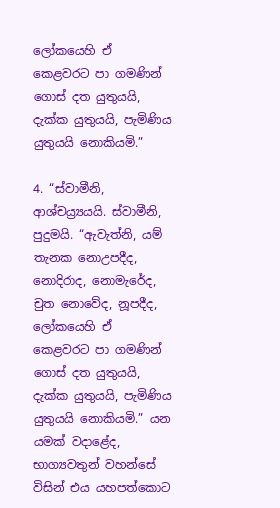ලෝකයෙහි ඒ කෙළවරට පා ගමණින් ගොස් දත යුතුයයි, දැක්ක යුතුයයි, පැමිණිය යුතුයයි නොකියමි.”

4. “ස්වාමීනි, ආශ්චය්‍ර්‍යයයි. ස්වාමීනි, පුදුමයි. “ඇවැත්නි, යම් තැනක නොඋපදීද, නොදිරාද, නොමැරේද, චුත නොවේද, නූපදීද, ලෝකයෙහි ඒ කෙළවරට පා ගමණින් ගොස් දත යුතුයයි, දැක්ක යුතුයයි, පැමිණිය යුතුයයි නොකියමි.” යන යමක් වදාළේද, භාග්‍යවතුන් වහන්සේ විසින් එය යහපත්කොට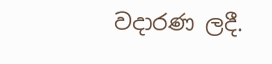වදාරණ ලදී.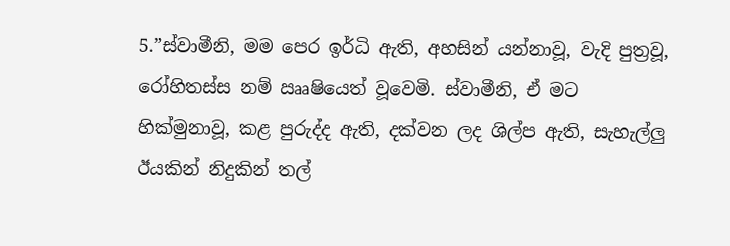5.”ස්වාමීනි, මම පෙර ඉර්ධි ඇති, අහසින් යන්නාවූ, වැදි පුත්‍රවූ, රෝහිතස්ස නම් ඎෂියෙත් වූවෙමි. ස්වාමීනි, ඒ මට හික්මුනාවූ, කළ පුරුද්ද ඇති, දක්වන ලද ශිල්ප ඇති, සැහැල්ලු ඊයකින් නිදුකින් තල්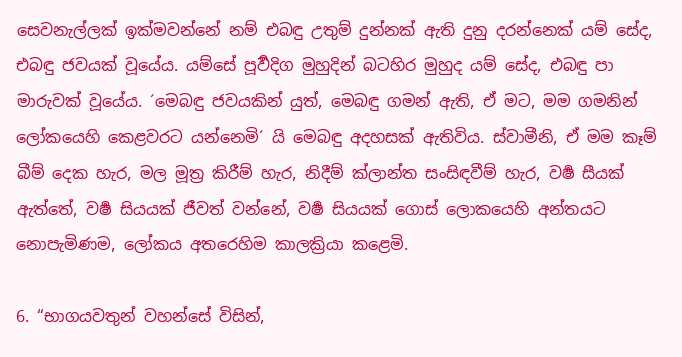සෙවනැල්ලක් ඉක්මවන්නේ නම් එබඳු උතුම් දුන්නක් ඇති දුනු දරන්නෙක් යම් සේද, එබඳු ජවයක් වූයේය. යම්සේ පූර්‍වදිග මුහුදින් බටහිර මුහුද යම් සේද, එබඳු පා මාරුවක් වූයේය. ´මෙබඳු ජවයකින් යුත්, මෙබඳු ගමන් ඇති, ඒ මට, මම ගමනින් ලෝකයෙහි කෙළවරට යන්නෙමි´ යි මෙබඳු අදහසක් ඇතිවිය. ස්වාමීනි, ඒ මම කෑම් බීම් දෙක හැර, මල මූත්‍ර කිරීම් හැර, නිදීම් ක්ලාන්ත සංසිඳවීම් හැර, වර්‍ෂ සීයක් ඇත්තේ, වර්‍ෂ සියයක් ජීවත් වන්නේ, වර්‍ෂ සියයක් ගොස් ලොකයෙහි අන්තයට නොපැමිණම, ලෝකය අතරෙහිම කාලක්‍රියා කළෙමි.

6. “භාගයවතුන් වහන්සේ විසින්,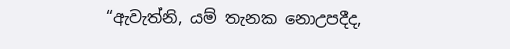“ඇවැත්නි, යම් තැනක නොඋපදීද,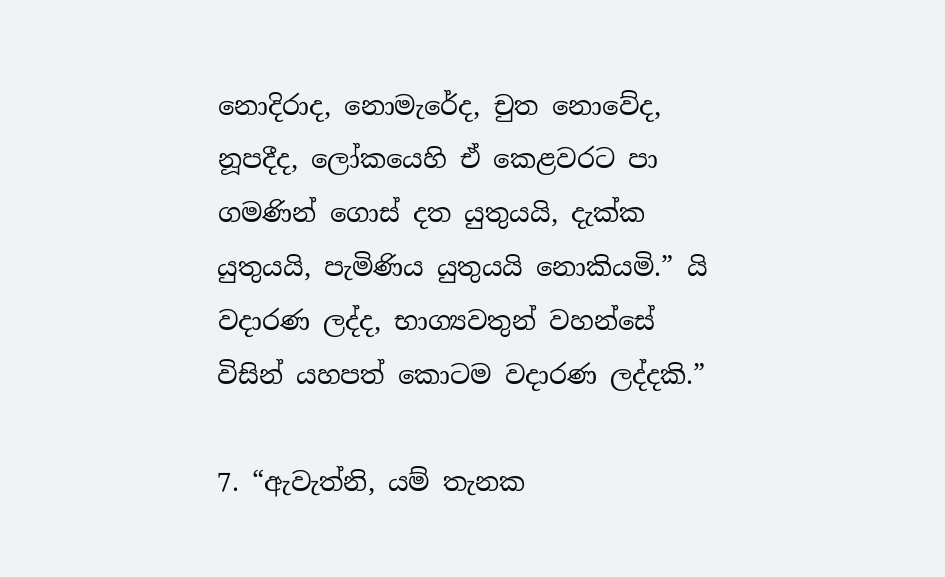නොදිරාද, නොමැරේද, චුත නොවේද, නූපදීද, ලෝකයෙහි ඒ කෙළවරට පා ගමණින් ගොස් දත යුතුයයි, දැක්ක යුතුයයි, පැමිණිය යුතුයයි නොකියමි.” යි වදාරණ ලද්ද, භාග්‍යවතුන් වහන්සේ විසින් යහපත් කොටම වදාරණ ලද්දකි.”

7. “ඇවැත්නි, යම් තැනක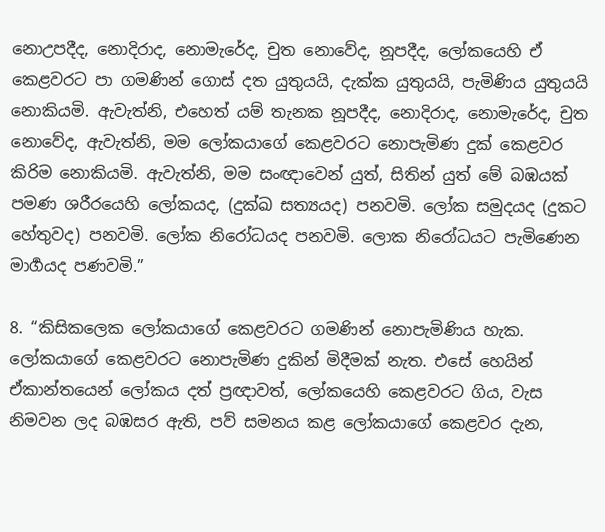නොඋපදීද, නොදිරාද, නොමැරේද, චුත නොවේද, නූපදීද, ලෝකයෙහි ඒ කෙළවරට පා ගමණින් ගොස් දත යුතුයයි, දැක්ක යුතුයයි, පැමිණිය යුතුයයි නොකියමි. ඇවැත්නි, එහෙත් යම් තැනක නූපදීද, නොදිරාද, නොමැරේද, චුත නොවේද, ඇවැත්නි, මම ලෝකයාගේ කෙළවරට නොපැමිණ දුක් කෙළවර කිරිම නොකියමි. ඇවැත්නි, මම සංඥාවෙන් යුත්, සිතින් යුත් මේ බඹයක් පමණ ශරීරයෙහි ලෝකයද, (දුක්ඛ සත්‍යයද) පනවමි. ලෝක සමුදයද (දුකට හේතුවද) පනවමි. ලෝක නිරෝධයද පනවමි. ලොක නිරෝධයට පැමිණෙන මාර්‍ගයද පණවමි.”

8. “කිසිකලෙක ලෝකයාගේ කෙළවරට ගමණින් නොපැමිණිය හැක. ලෝකයාගේ කෙළවරට නොපැමිණ දුකින් මිදීමක් නැත. එසේ හෙයින් ඒකාන්තයෙන් ලෝකය දත් ප්‍රඥාවත්, ලෝකයෙහි කෙළවරට ගිය, වැස නිමවන ලද බඹසර ඇති, පව් සමනය කළ ලෝකයාගේ කෙළවර දැන,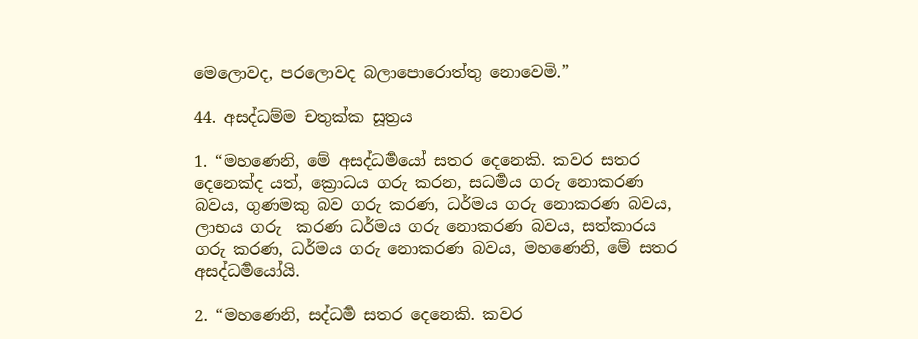මෙලොවද, පරලොවද බලාපොරොත්තු නොවෙමි.”

44. අසද්ධම්ම චතුක්ක සූත්‍රය

1. “මහණෙනි, මේ අසද්ධර්‍මයෝ සතර දෙනෙකි. කවර සතර දෙනෙක්ද යත්, ක්‍රොධය ගරු කරන, සධර්‍මය ගරු නොකරණ බවය, ගුණමකු බව ගරු කරණ, ධර්මය ගරු නොකරණ බවය, ලාභය ගරු  කරණ ධර්මය ගරු නොකරණ බවය, සත්කාරය ගරු කරණ, ධර්මය ගරු නොකරණ බවය, මහණෙනි, මේ සතර අසද්ධර්‍මයෝයි.

2. “මහණෙනි, සද්ධර්‍ම සතර දෙනෙකි. කවර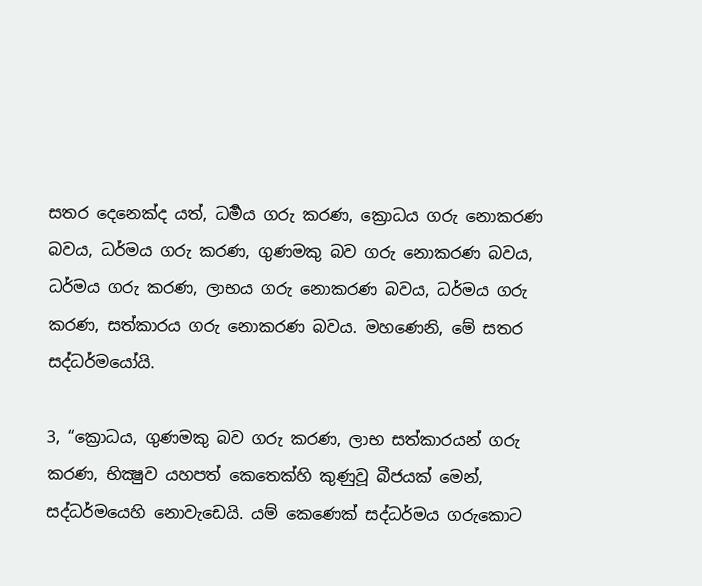සතර දෙනෙක්ද යත්, ධර්‍මය ගරු කරණ, ක්‍රොධය ගරු නොකරණ බවය, ධර්මය ගරු කරණ, ගුණමකු බව ගරු නොකරණ බවය, ධර්මය ගරු කරණ, ලාභය ගරු නොකරණ බවය, ධර්මය ගරු කරණ, සත්කාරය ගරු නොකරණ බවය. මහණෙනි, මේ සතර සද්ධර්මයෝයි.

3, “ක්‍රොධය, ගුණමකු බව ගරු කරණ, ලාභ සත්කාරයන් ගරු කරණ, භික්‍ෂුව යහපත් කෙතෙක්හි කුණුවූ බීජයක් මෙන්, සද්ධර්මයෙහි නොවැඩෙයි. යම් කෙණෙක් සද්ධර්මය ගරුකොට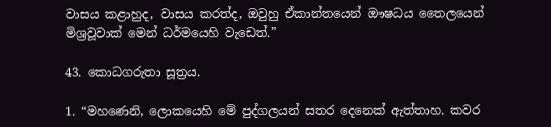වාසය කළාහුද, වාසය කරත්ද, ඔවුහු ඒකාන්තයෙන් ඖෂධය තෛලයෙන් මිශ්‍රවූවාක් මෙන් ධර්මයෙහි වැඩෙත්.”

43. කොධගරුතා සූත්‍රය.

1. “මහණෙනි, ලොකයෙහි මේ පුද්ගලයන් සතර දෙනෙක් ඇත්තාහ. කවර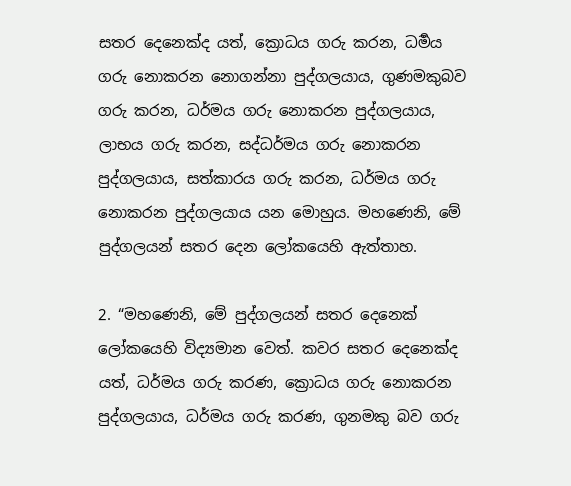සතර දෙනෙක්ද යත්, ක්‍රොධය ගරු කරන, ධර්‍මය ගරු නොකරන නොගන්නා පුද්ගලයාය, ගුණමකුබව ගරු කරන, ධර්මය ගරු නොකරන පුද්ගලයාය, ලාභය ගරු කරන, සද්ධර්මය ගරු නොකරන පුද්ගලයාය, සත්කාරය ගරු කරන, ධර්මය ගරු නොකරන පුද්ගලයාය යන මොහුය. මහණෙනි, මේ පුද්ගලයන් සතර දෙන ලෝකයෙහි ඇත්තාහ.

2. “මහණෙනි, මේ පුද්ගලයන් සතර දෙනෙක් ලෝකයෙහි විද්‍යමාන වෙත්. කවර සතර දෙනෙක්ද යත්, ධර්මය ගරු කරණ, ක්‍රොධය ගරු නොකරන පුද්ගලයාය, ධර්මය ගරු කරණ, ගුනමකු බව ගරු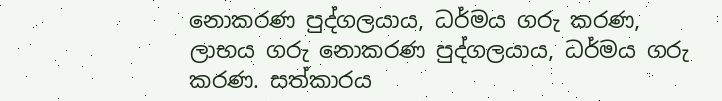නොකරණ පුද්ගලයාය, ධර්මය ගරු කරණ, ලාභය ගරු නොකරණ පුද්ගලයාය, ධර්මය ගරු කරණ. සත්කාරය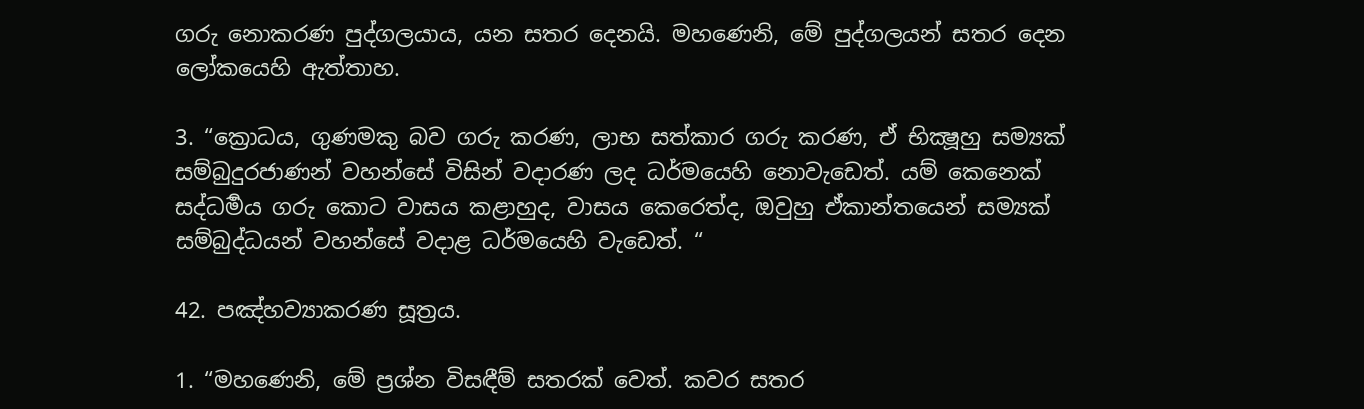ගරු නොකරණ පුද්ගලයාය, යන සතර දෙනයි. මහණෙනි, මේ පුද්ගලයන් සතර දෙන ලෝකයෙහි ඇත්තාහ.

3. “ක්‍රොධය, ගුණමකු බව ගරු කරණ, ලාභ සත්කාර ගරු කරණ, ඒ භික්‍ෂූහු සම්‍යක් සම්බුදුරජාණන් වහන්සේ විසින් වදාරණ ලද ධර්මයෙහි නොවැඩෙත්. යම් කෙනෙක් සද්ධර්‍මය ගරු කොට වාසය කළාහුද, වාසය කෙරෙත්ද, ඔවුහු ඒකාන්තයෙන් සම්‍යක් සම්බුද්ධයන් වහන්සේ වදාළ ධර්මයෙහි වැඩෙත්. “

42. පඤ්හව්‍යාකරණ සූත්‍රය.

1. “මහණෙනි, මේ ප්‍රශ්න විසඳීම් සතරක් වෙත්. කවර සතර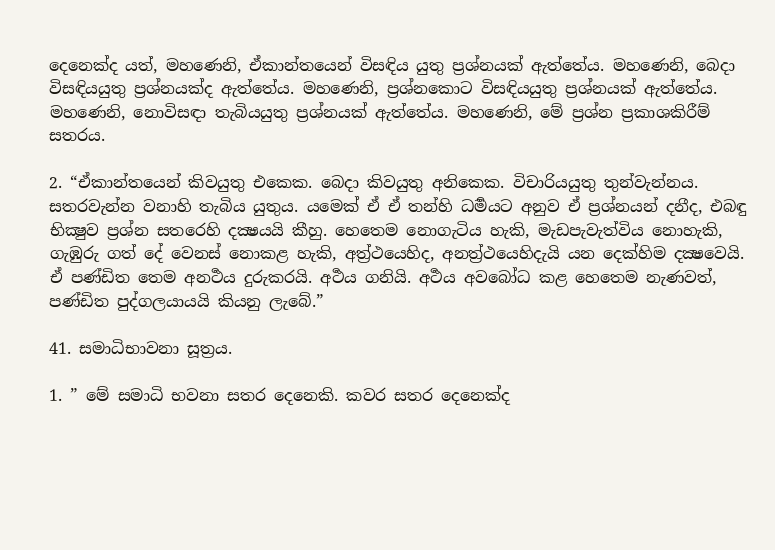දෙනෙක්ද යත්, මහණෙනි, ඒකාන්තයෙන් විසඳිය යුතු ප්‍රශ්නයක් ඇත්තේය. මහණෙනි, බෙදා විසඳියයුතු ප්‍රශ්නයක්ද ඇත්තේය. මහණෙනි, ප්‍රශ්නකොට විසඳියයුතු ප්‍රශ්නයක් ඇත්තේය. මහණෙනි, නොවිසඳා තැබියයුතු ප්‍රශ්නයක් ඇත්තේය. මහණෙනි, මේ ප්‍රශ්න ප්‍රකාශකිරීම් සතරය.

2. “ඒකාන්තයෙන් කිවයුතු එකෙක. බෙදා කිවයුතු අනිකෙක. විචාරියයුතු තුන්වැන්නය. සතරවැන්න වනාහි තැබිය යුතුය. යමෙක් ඒ ඒ තන්හි ධර්‍මයට අනුව ඒ ප්‍රශ්නයන් දනීද, එබඳු භික්‍ෂුව ප්‍රශ්න සතරෙහි දක්‍ෂයයි කීහු. හෙතෙම නොගැටිය හැකි, මැඩපැවැත්විය නොහැකි, ගැඹුරු ගත් දේ වෙනස් නොකළ හැකි, අත්‍ර්‍ථයෙහිද, අනත්‍ර්‍ථයෙහිදැයි යන දෙක්හිම දක්‍ෂවෙයි. ඒ පණ්ඩිත තෙම අනර්‍ථය දුරුකරයි. අර්‍ථය ගනියි. අර්‍ථය අවබෝධ කළ හෙතෙම නැණවත්, පණ්ඩිත පුද්ගලයායයි කියනු ලැබේ.”

41. සමාධිභාවනා සූත්‍රය.

1. ” මේ සමාධි භවනා සතර දෙනෙකි. කවර සතර දෙනෙක්ද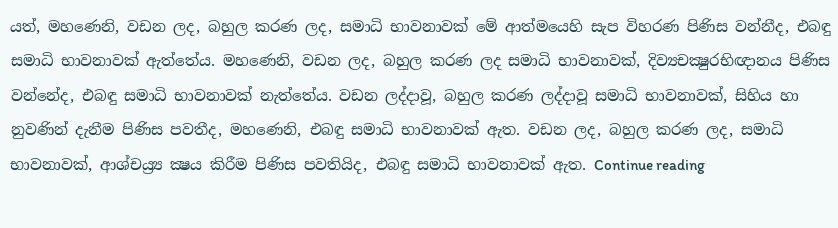යත්, මහණෙනි, වඩන ලද, බහුල කරණ ලද, සමාධි භාවනාවක් මේ ආත්මයෙහි සැප විහරණ පිණිස වන්නීද, එබඳු සමාධි භාවනාවක් ඇත්තේය. මහණෙනි, වඩන ලද, බහුල කරණ ලද සමාධි භාවනාවක්, දිව්‍යචක්‍ෂුරභිඥානය පිණිස වන්නේද, එබඳු සමාධි භාවනාවක් නැත්තේය. වඩන ලද්දාවූ, බහුල කරණ ලද්දාවූ සමාධි භාවනාවක්, සිහිය හා නුවණින් දැනීම පිණිස පවතීද, මහණෙනි, එබඳු සමාධි භාවනාවක් ඇත. වඩන ලද, බහුල කරණ ලද, සමාධි භාවනාවක්, ආශ්චය්‍ර්‍ය ක්‍ෂය කිරීම පිණිස පවතියිද, එබඳු සමාධි භාවනාවක් ඇත. Continue reading